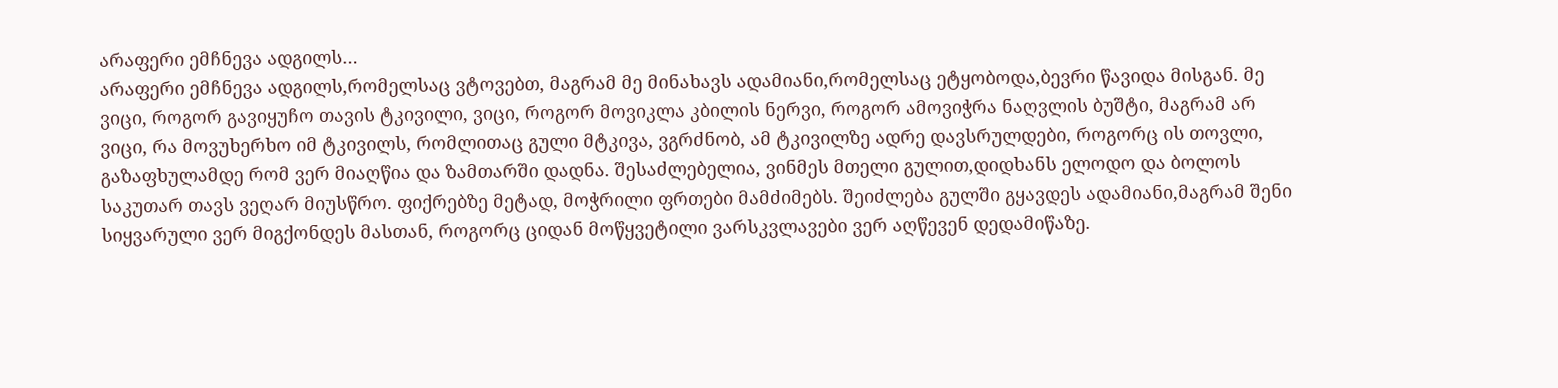არაფერი ემჩნევა ადგილს…
არაფერი ემჩნევა ადგილს,რომელსაც ვტოვებთ, მაგრამ მე მინახავს ადამიანი,რომელსაც ეტყობოდა,ბევრი წავიდა მისგან. მე ვიცი, როგორ გავიყუჩო თავის ტკივილი, ვიცი, როგორ მოვიკლა კბილის ნერვი, როგორ ამოვიჭრა ნაღვლის ბუშტი, მაგრამ არ ვიცი, რა მოვუხერხო იმ ტკივილს, რომლითაც გული მტკივა, ვგრძნობ, ამ ტკივილზე ადრე დავსრულდები, როგორც ის თოვლი, გაზაფხულამდე რომ ვერ მიაღწია და ზამთარში დადნა. შესაძლებელია, ვინმეს მთელი გულით,დიდხანს ელოდო და ბოლოს საკუთარ თავს ვეღარ მიუსწრო. ფიქრებზე მეტად, მოჭრილი ფრთები მამძიმებს. შეიძლება გულში გყავდეს ადამიანი,მაგრამ შენი სიყვარული ვერ მიგქონდეს მასთან, როგორც ციდან მოწყვეტილი ვარსკვლავები ვერ აღწევენ დედამიწაზე.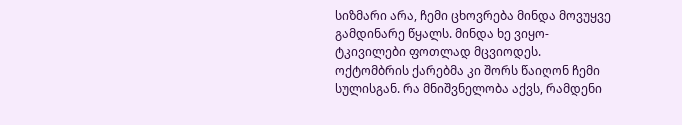სიზმარი არა, ჩემი ცხოვრება მინდა მოვუყვე გამდინარე წყალს. მინდა ხე ვიყო-ტკივილები ფოთლად მცვიოდეს. ოქტომბრის ქარებმა კი შორს წაიღონ ჩემი სულისგან. რა მნიშვნელობა აქვს, რამდენი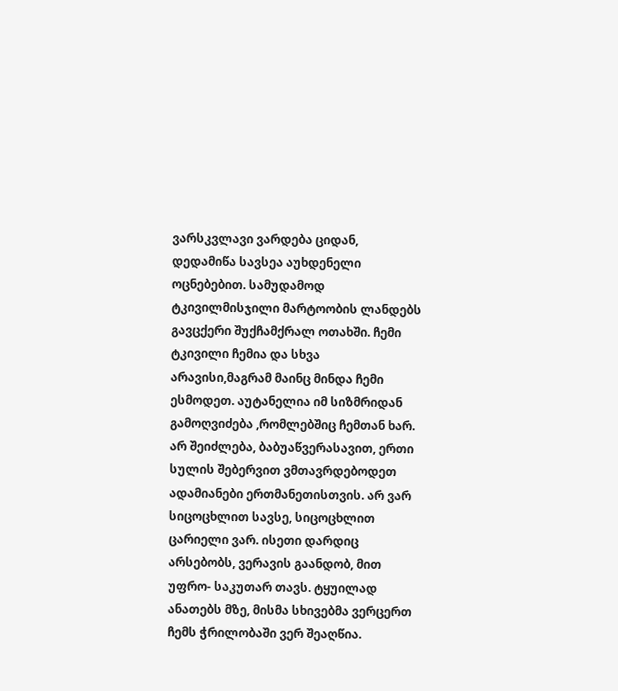ვარსკვლავი ვარდება ციდან, დედამიწა სავსეა აუხდენელი ოცნებებით. სამუდამოდ ტკივილმისჯილი მარტოობის ლანდებს გავცქერი შუქჩამქრალ ოთახში. ჩემი ტკივილი ჩემია და სხვა არავისი,მაგრამ მაინც მინდა ჩემი ესმოდეთ. აუტანელია იმ სიზმრიდან გამოღვიძება ,რომლებშიც ჩემთან ხარ. არ შეიძლება, ბაბუაწვერასავით, ერთი სულის შებერვით ვმთავრდებოდეთ ადამიანები ერთმანეთისთვის. არ ვარ სიცოცხლით სავსე, სიცოცხლით ცარიელი ვარ. ისეთი დარდიც არსებობს, ვერავის გაანდობ, მით უფრო- საკუთარ თავს. ტყუილად ანათებს მზე, მისმა სხივებმა ვერცერთ ჩემს ჭრილობაში ვერ შეაღწია.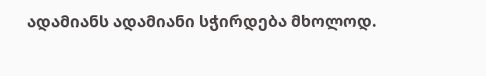ადამიანს ადამიანი სჭირდება მხოლოდ.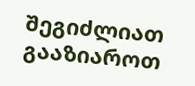შეგიძლიათ გააზიაროთ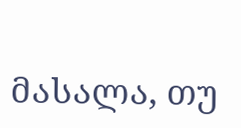მასალა, თუ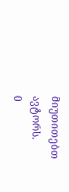მიუთითებთ ავტორს.
0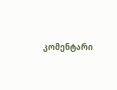კომენტარი